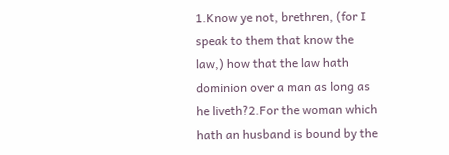1.Know ye not, brethren, (for I speak to them that know the law,) how that the law hath dominion over a man as long as he liveth?2.For the woman which hath an husband is bound by the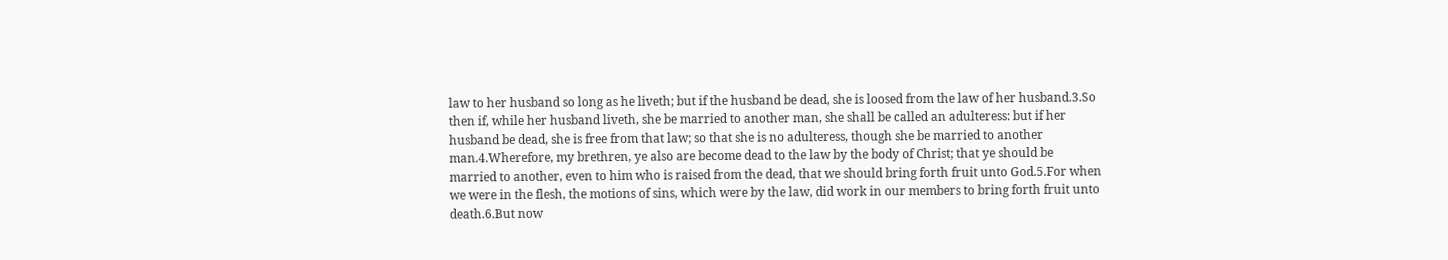law to her husband so long as he liveth; but if the husband be dead, she is loosed from the law of her husband.3.So then if, while her husband liveth, she be married to another man, she shall be called an adulteress: but if her husband be dead, she is free from that law; so that she is no adulteress, though she be married to another man.4.Wherefore, my brethren, ye also are become dead to the law by the body of Christ; that ye should be married to another, even to him who is raised from the dead, that we should bring forth fruit unto God.5.For when we were in the flesh, the motions of sins, which were by the law, did work in our members to bring forth fruit unto death.6.But now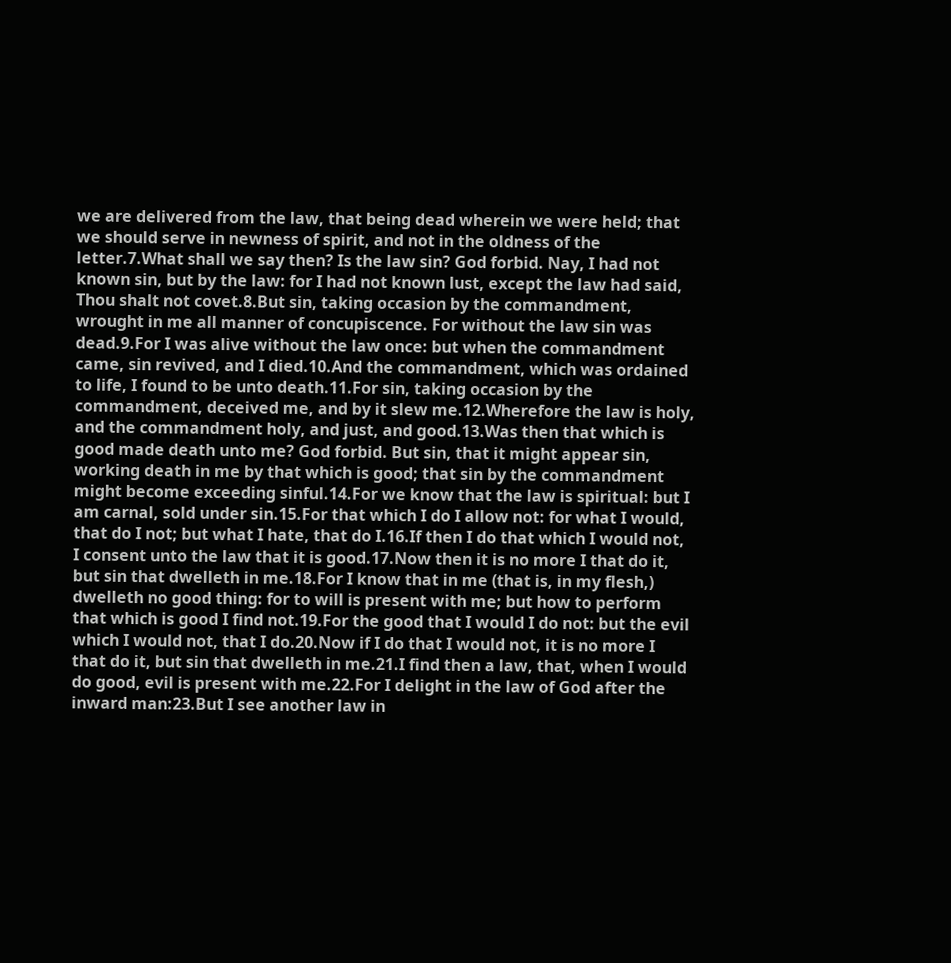we are delivered from the law, that being dead wherein we were held; that we should serve in newness of spirit, and not in the oldness of the letter.7.What shall we say then? Is the law sin? God forbid. Nay, I had not known sin, but by the law: for I had not known lust, except the law had said, Thou shalt not covet.8.But sin, taking occasion by the commandment, wrought in me all manner of concupiscence. For without the law sin was dead.9.For I was alive without the law once: but when the commandment came, sin revived, and I died.10.And the commandment, which was ordained to life, I found to be unto death.11.For sin, taking occasion by the commandment, deceived me, and by it slew me.12.Wherefore the law is holy, and the commandment holy, and just, and good.13.Was then that which is good made death unto me? God forbid. But sin, that it might appear sin, working death in me by that which is good; that sin by the commandment might become exceeding sinful.14.For we know that the law is spiritual: but I am carnal, sold under sin.15.For that which I do I allow not: for what I would, that do I not; but what I hate, that do I.16.If then I do that which I would not, I consent unto the law that it is good.17.Now then it is no more I that do it, but sin that dwelleth in me.18.For I know that in me (that is, in my flesh,) dwelleth no good thing: for to will is present with me; but how to perform that which is good I find not.19.For the good that I would I do not: but the evil which I would not, that I do.20.Now if I do that I would not, it is no more I that do it, but sin that dwelleth in me.21.I find then a law, that, when I would do good, evil is present with me.22.For I delight in the law of God after the inward man:23.But I see another law in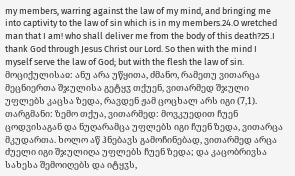my members, warring against the law of my mind, and bringing me into captivity to the law of sin which is in my members.24.O wretched man that I am! who shall deliver me from the body of this death?25.I thank God through Jesus Christ our Lord. So then with the mind I myself serve the law of God; but with the flesh the law of sin.
მოციქულისაჲ: ანუ არა უწყითა, ძმანო, რამეთუ ვითარცა მეცნიერთა შჯულისა გეტყჳ თქუენ, ვითარმედ შჯული უფლებს კაცსა ზედა, რავდენ ჟამ ცოცხალ არს იგი (7,1).
თარგმანი: ზემო თქუა, ვითარმედ: მოვკუედით ჩუენ ცოდვისაგან და ნუღარამცა უფლებს იგი ჩუენ ზედა, ვითარცა მკუდართა. ხოლო აწ ჰნებავს გამოჩინებად, ვითარმედ არცა ძუელი იგი შჯულიღა უფლებს ჩუენ ზედა; და კაცობრივსა სახესა შემოიღებს და იტყჳს,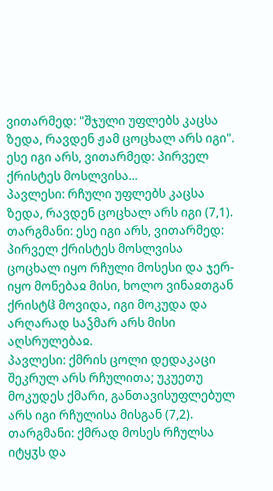ვითარმედ: "შჯული უფლებს კაცსა ზედა, რავდენ ჟამ ცოცხალ არს იგი". ესე იგი არს, ვითარმედ: პირველ ქრისტეს მოსლვისა...
პავლესი: რჩული უფლებს კაცსა ზედა, რავდენ ცოცხალ არს იგი (7,1).
თარგმანი: ესე იგი არს, ვითარმედ: პირველ ქრისტეს მოსლვისა ცოცხალ იყო რჩული მოსესი და ჯერ-იყო მონებაჲ მისი, ხოლო ვინაჲთგან ქრისტჱ მოვიდა, იგი მოკუდა და არღარად საჴმარ არს მისი აღსრულებაჲ.
პავლესი: ქმრის ცოლი დედაკაცი შეკრულ არს რჩულითა; უკუეთუ მოკუდეს ქმარი, განთავისუფლებულ არს იგი რჩულისა მისგან (7,2).
თარგმანი: ქმრად მოსეს რჩულსა იტყჳს და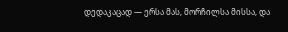დედაკაცად — ერსა მას, მორჩილსა მისსა, და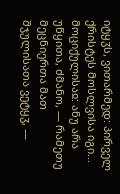იტყჳს, ვითარმედ: პირველ ქრისტეს მოსლვისა იგი...
მოციქულისაჲ: ანუ არა უწყითა, ძმანო, — რამეთუ მეცნიერთა მათ შჯულისათა ვეტყჳ, —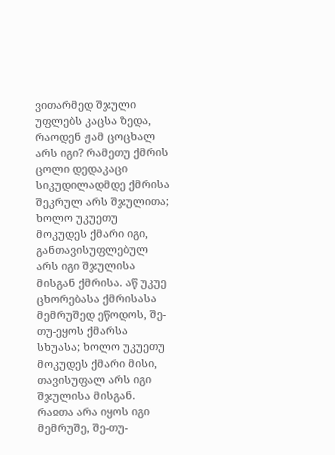ვითარმედ შჯული უფლებს კაცსა ზედა, რაოდენ ჟამ ცოცხალ არს იგი? რამეთუ ქმრის ცოლი დედაკაცი სიკუდილადმდე ქმრისა შეკრულ არს შჯულითა; ხოლო უკუეთუ მოკუდეს ქმარი იგი, განთავისუფლებულ არს იგი შჯულისა მისგან ქმრისა. აწ უკუე ცხორებასა ქმრისასა მემრუშედ ეწოდოს, შე-თუ-ეყოს ქმარსა სხუასა; ხოლო უკუეთუ მოკუდეს ქმარი მისი, თავისუფალ არს იგი შჯულისა მისგან. რაჲთა არა იყოს იგი მემრუშე, შე-თუ-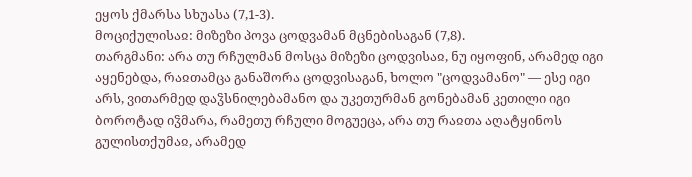ეყოს ქმარსა სხუასა (7,1-3).
მოციქულისაჲ: მიზეზი პოვა ცოდვამან მცნებისაგან (7,8).
თარგმანი: არა თუ რჩულმან მოსცა მიზეზი ცოდვისაჲ, ნუ იყოფინ, არამედ იგი აყენებდა, რაჲთამცა განაშორა ცოდვისაგან, ხოლო "ცოდვამანო" — ესე იგი არს, ვითარმედ დაჴსნილებამანო და უკეთურმან გონებამან კეთილი იგი ბოროტად იჴმარა, რამეთუ რჩული მოგუეცა, არა თუ რაჲთა აღატყინოს გულისთქუმაჲ, არამედ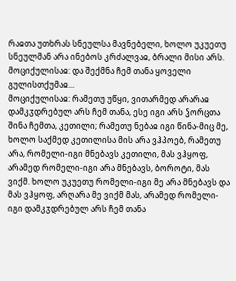რაჲთა უთხრას სნეულსა მავნებელი, ხოლო უკუეთუ სნეულმან არა ინებოს კრძალვაჲ, ბრალი მისი არს.
მოციქულისაჲ: და შექმნა ჩემ თანა ყოველი გულისთქუმაჲ...
მოციქულისაჲ: რამეთუ უწყი, ვითარმედ არარაჲ დამკჳდრებულ არს ჩემ თანა, ესე იგი არს ჴორცთა შინა ჩემთა, კეთილი; რამეთუ ნებაჲ იგი წინა-მიც მე, ხოლო საქმედ კეთილისა მის არა ვჰპოებ, რამეთუ არა, რომელი-იგი მნებავს კეთილი, მას ვჰყოფ, არამედ რომელი-იგი არა მნებავს, ბოროტი, მას ვიქმ. ხოლო უკუეთუ რომელი-იგი მე არა მნებავს და მას ვჰყოფ, არღარა მე ვიქმ მას, არამედ რომელი-იგი დამკჳდრებულ არს ჩემ თანა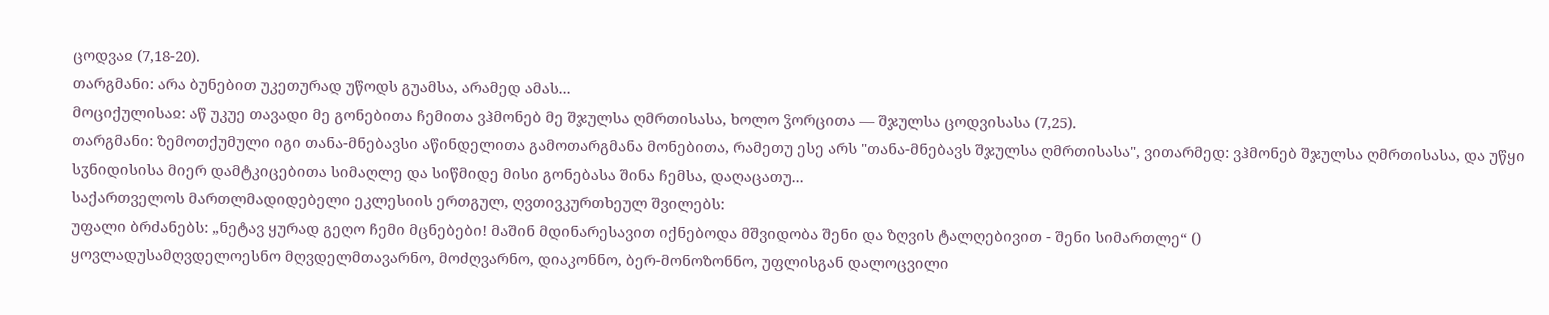ცოდვაჲ (7,18-20).
თარგმანი: არა ბუნებით უკეთურად უწოდს გუამსა, არამედ ამას...
მოციქულისაჲ: აწ უკუე თავადი მე გონებითა ჩემითა ვჰმონებ მე შჯულსა ღმრთისასა, ხოლო ჴორცითა — შჯულსა ცოდვისასა (7,25).
თარგმანი: ზემოთქუმული იგი თანა-მნებავსი აწინდელითა გამოთარგმანა მონებითა, რამეთუ ესე არს "თანა-მნებავს შჯულსა ღმრთისასა", ვითარმედ: ვჰმონებ შჯულსა ღმრთისასა, და უწყი სჳნიდისისა მიერ დამტკიცებითა სიმაღლე და სიწმიდე მისი გონებასა შინა ჩემსა, დაღაცათუ...
საქართველოს მართლმადიდებელი ეკლესიის ერთგულ, ღვთივკურთხეულ შვილებს:
უფალი ბრძანებს: „ნეტავ ყურად გეღო ჩემი მცნებები! მაშინ მდინარესავით იქნებოდა მშვიდობა შენი და ზღვის ტალღებივით - შენი სიმართლე“ ()
ყოვლადუსამღვდელოესნო მღვდელმთავარნო, მოძღვარნო, დიაკონნო, ბერ-მონოზონნო, უფლისგან დალოცვილი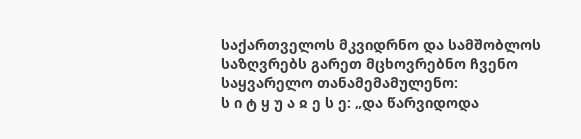საქართველოს მკვიდრნო და სამშობლოს საზღვრებს გარეთ მცხოვრებნო ჩვენო საყვარელო თანამემამულენო:
ს ი ტ ყ უ ა ჲ ე ს ე: „და წარვიდოდა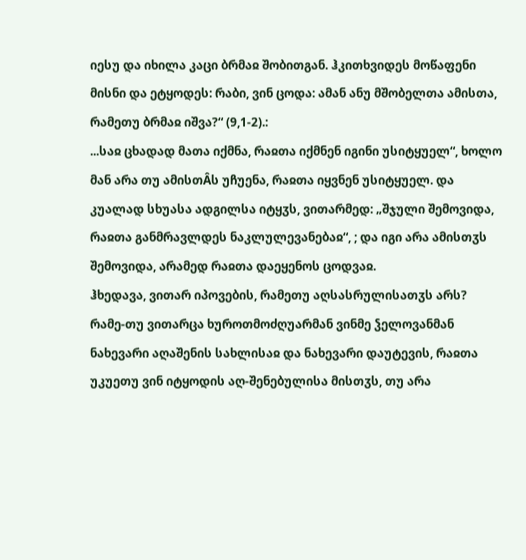იესუ და იხილა კაცი ბრმაჲ შობითგან. ჰკითხვიდეს მოწაფენი მისნი და ეტყოდეს: რაბი, ვინ ცოდა: ამან ანუ მშობელთა ამისთა, რამეთუ ბრმაჲ იშვა?“ (9,1-2).:
...საჲ ცხადად მათა იქმნა, რაჲთა იქმნენ იგინი უსიტყუელ“, ხოლო მან არა თუ ამისთÂს უჩუენა, რაჲთა იყვნენ უსიტყუელ. და კუალად სხუასა ადგილსა იტყჳს, ვითარმედ: „შჯული შემოვიდა, რაჲთა განმრავლდეს ნაკლულევანებაჲ“, ; და იგი არა ამისთჳს შემოვიდა, არამედ რაჲთა დაეყენოს ცოდვაჲ.
ჰხედავა, ვითარ იპოვების, რამეთუ აღსასრულისათჳს არს? რამე-თუ ვითარცა ხუროთმოძღუარმან ვინმე ჴელოვანმან ნახევარი აღაშენის სახლისაჲ და ნახევარი დაუტევის, რაჲთა უკუეთუ ვინ იტყოდის აღ-შენებულისა მისთჳს, თუ არა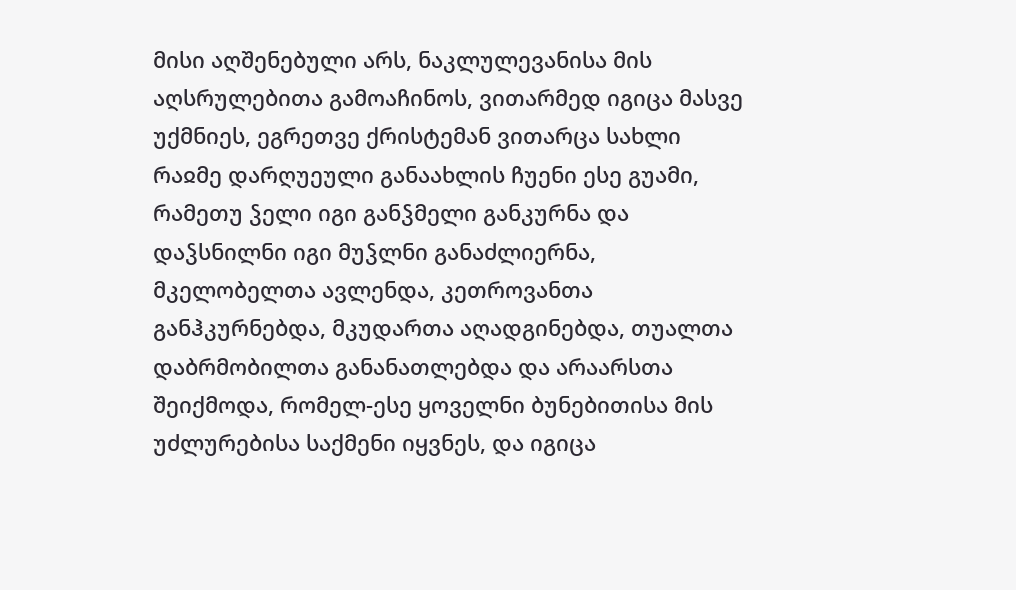მისი აღშენებული არს, ნაკლულევანისა მის აღსრულებითა გამოაჩინოს, ვითარმედ იგიცა მასვე უქმნიეს, ეგრეთვე ქრისტემან ვითარცა სახლი რაჲმე დარღუეული განაახლის ჩუენი ესე გუამი, რამეთუ ჴელი იგი განჴმელი განკურნა და დაჴსნილნი იგი მუჴლნი განაძლიერნა, მკელობელთა ავლენდა, კეთროვანთა განჰკურნებდა, მკუდართა აღადგინებდა, თუალთა დაბრმობილთა განანათლებდა და არაარსთა შეიქმოდა, რომელ-ესე ყოველნი ბუნებითისა მის უძლურებისა საქმენი იყვნეს, და იგიცა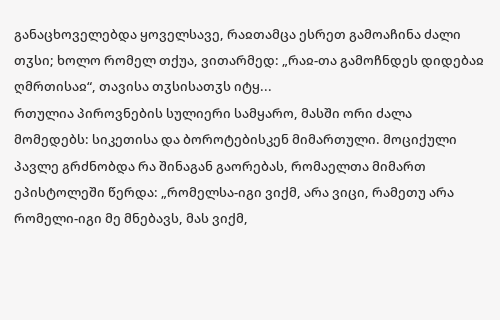განაცხოველებდა ყოველსავე, რაჲთამცა ესრეთ გამოაჩინა ძალი თჳსი; ხოლო რომელ თქუა, ვითარმედ: „რაჲ-თა გამოჩნდეს დიდებაჲ ღმრთისაჲ“, თავისა თჳსისათჳს იტყ...
რთულია პიროვნების სულიერი სამყარო, მასში ორი ძალა მომედებს: სიკეთისა და ბოროტებისკენ მიმართული. მოციქული პავლე გრძნობდა რა შინაგან გაორებას, რომაელთა მიმართ ეპისტოლეში წერდა: „რომელსა-იგი ვიქმ, არა ვიცი, რამეთუ არა რომელი-იგი მე მნებავს, მას ვიქმ,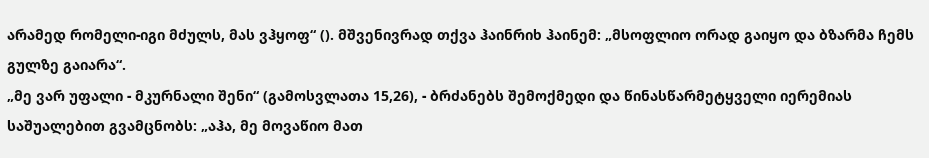არამედ რომელი-იგი მძულს, მას ვჰყოფ“ (). მშვენივრად თქვა ჰაინრიხ ჰაინემ: „მსოფლიო ორად გაიყო და ბზარმა ჩემს გულზე გაიარა“.
„მე ვარ უფალი - მკურნალი შენი“ (გამოსვლათა 15,26), - ბრძანებს შემოქმედი და წინასწარმეტყველი იერემიას საშუალებით გვამცნობს: „აჰა, მე მოვაწიო მათ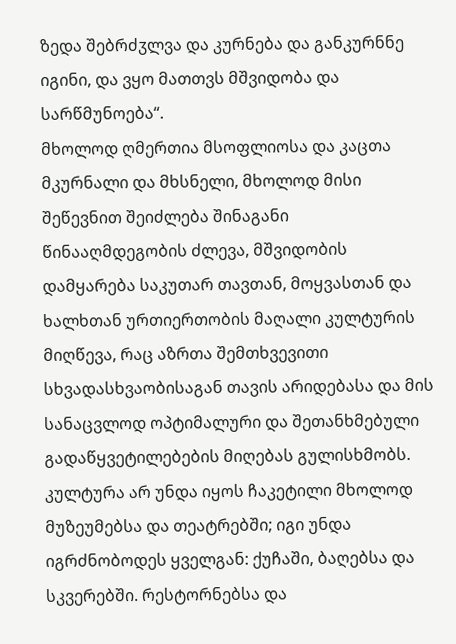ზედა შებრძჳლვა და კურნება და განკურნნე იგინი, და ვყო მათთვს მშვიდობა და სარწმუნოება“.
მხოლოდ ღმერთია მსოფლიოსა და კაცთა მკურნალი და მხსნელი, მხოლოდ მისი შეწევნით შეიძლება შინაგანი წინააღმდეგობის ძლევა, მშვიდობის დამყარება საკუთარ თავთან, მოყვასთან და ხალხთან ურთიერთობის მაღალი კულტურის მიღწევა, რაც აზრთა შემთხვევითი სხვადასხვაობისაგან თავის არიდებასა და მის სანაცვლოდ ოპტიმალური და შეთანხმებული გადაწყვეტილებების მიღებას გულისხმობს.
კულტურა არ უნდა იყოს ჩაკეტილი მხოლოდ მუზეუმებსა და თეატრებში; იგი უნდა იგრძნობოდეს ყველგან: ქუჩაში, ბაღებსა და სკვერებში. რესტორნებსა და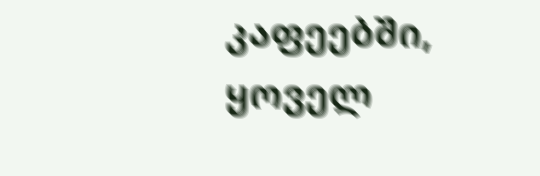კაფეებში, ყოველ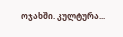ოჯახში. კულტურა...